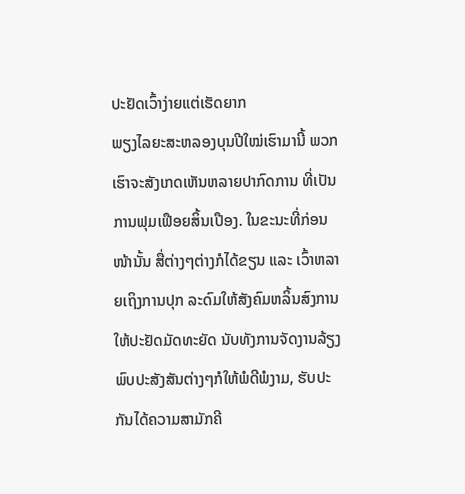ປະຢັດເວົ້າງ່າຍແຕ່ເຮັດຍາກ
ພຽງໄລຍະສະຫລອງບຸນປີໃໝ່ເຮົາມານີ້ ພວກເຮົາຈະສັງເກດເຫັນຫລາຍປາກົດການ ທີ່ເປັນການຟຸມເຟືອຍສິ້ນເປືອງ. ໃນຂະນະທີ່ກ່ອນໜ້ານັ້ນ ສື່ຕ່າງໆຕ່າງກໍໄດ້ຂຽນ ແລະ ເວົ້າຫລາຍເຖິງການປຸກ ລະດົມໃຫ້ສັງຄົມຫລິ້ນສົງການໃຫ້ປະຢັດມັດທະຍັດ ນັບທັງການຈັດງານລ້ຽງພົບປະສັງສັນຕ່າງໆກໍໃຫ້ພໍດີພໍງາມ, ຮັບປະກັນໄດ້ຄວາມສາມັກຄີ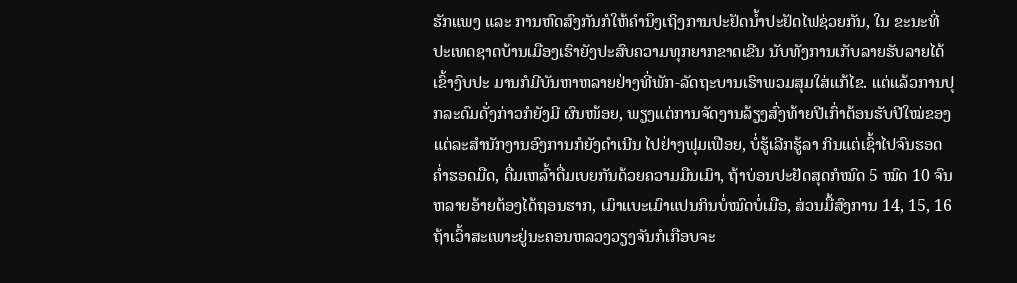ຮັກແພງ ແລະ ການຫົດສົງກັນກໍໃຫ້ຄຳນຶງເຖິງການປະຢັດນ້ຳປະຢັດໄຟຊ່ວຍກັນ, ໃນ ຂະນະທີ່ປະເທດຊາດບ້ານເມືອງເຮົາຍັງປະສົບຄວາມທຸກຍາກຂາດເຂີນ ນັບທັງການເກັບລາຍຮັບລາຍໄດ້ເຂົ້າງົບປະ ມານກໍມີບັນຫາຫລາຍຢ່າງທີ່ພັກ-ລັດຖະບານເຮົາພວມສຸມໃສ່ແກ້ໄຂ. ແຕ່ແລ້ວການປຸກລະດົມດັ່ງກ່າວກໍຍັງມີ ຜົນໜ້ອຍ, ພຽງແຕ່ການຈັດງານລ້ຽງສົ່ງທ້າຍປີເກົ່າຕ້ອນຮັບປີໃໝ່ຂອງແຕ່ລະສຳນັກງານອົງການກໍຍັງດຳເນີນ ໄປຢ່າງຟຸມເຟືອຍ, ບໍ່ຮູ້ເລີກຮູ້ລາ ກິນແຕ່ເຊົ້າໄປຈົນຮອດຄໍ່າຮອດມືດ, ດື່ມເຫລົ້າດື່ມເບຍກັນດ້ວຍຄວາມມືນເມົາ, ຖ້າບ່ອນປະຢັດສຸດກໍໝົດ 5 ໝົດ 10 ຈົນຫລາຍອ້າຍຕ້ອງໄດ້ຖອນຮາກ, ເມົາແບະເມົາແປນກິນບໍ່ໝົດບໍ່ເມືອ, ສ່ວນມື້ສົງການ 14, 15, 16 ຖ້າເວົ້າສະເພາະຢູ່ນະຄອນຫລວງວຽງຈັນກໍເກືອບຈະ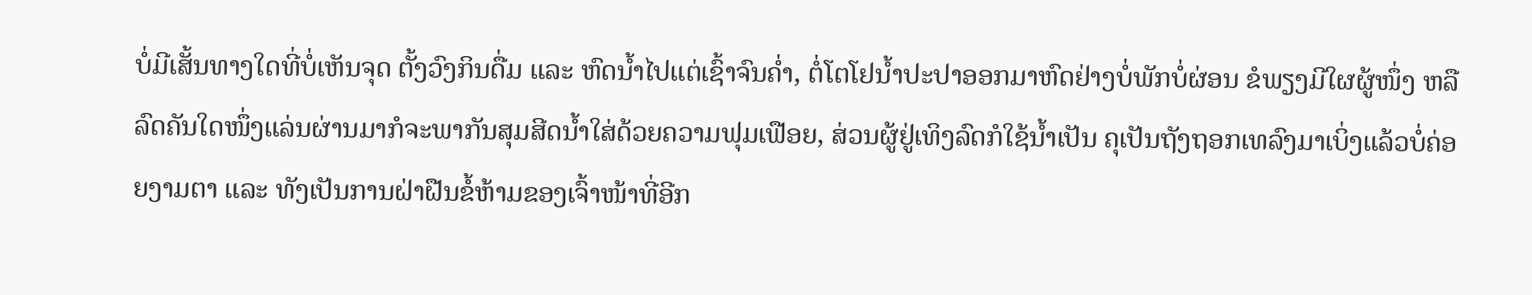ບໍ່ມີເສັ້ນທາງໃດທີ່ບໍ່ເຫັນຈຸດ ຕັ້ງວົງກິນດື່ມ ແລະ ຫົດນ້ຳໄປແຕ່ເຊົ້າຈົນຄໍ່າ, ຕໍ່ໂຕໂຢນ້ຳປະປາອອກມາຫົດຢ່າງບໍ່ພັກບໍ່ຜ່ອນ ຂໍພຽງມີໃຜຜູ້ໜຶ່ງ ຫລື ລົດຄັນໃດໜຶ່ງແລ່ນຜ່ານມາກໍຈະພາກັນສຸມສີດນ້ຳໃສ່ດ້ວຍຄວາມຟຸມເຟືອຍ, ສ່ວນຜູ້ຢູ່ເທິງລົດກໍໃຊ້ນ້ຳເປັນ ຄຸເປັນຖັງຖອກເທລົງມາເບິ່ງແລ້ວບໍ່ຄ່ອຍງາມຕາ ແລະ ທັງເປັນການຝ່າຝືນຂໍ້ຫ້າມຂອງເຈົ້າໜ້າທີ່ອີກ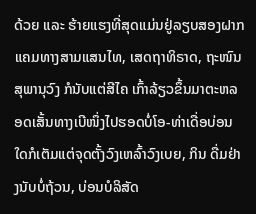ດ້ວຍ ແລະ ຮ້າຍແຮງທີ່ສຸດແມ່ນຢູ່ລຽບສອງຝາກແຄມທາງສາມແສນໄທ, ເສດຖາທິຣາດ, ຖະໜົນສຸພານຸວົງ ກໍນັບແຕ່ສີໄຄ ເກົ້າລ້ຽວຂຶ້ນມາຕະຫລອດເສັ້ນທາງເບີໜຶ່ງໄປຮອດບໍ່ໂອ-ທ່າເດື່ອບ່ອນໃດກໍເຕັມແຕ່ຈຸດຕັ້ງວົງເຫລົ້າວົງເບຍ, ກິນ ດື່ມຢ່າງນັບບໍ່ຖ້ວນ, ບ່ອນບໍລິສັດ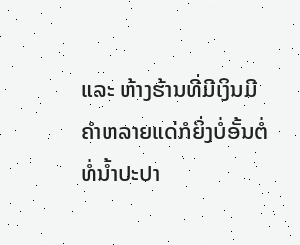ແລະ ຫ້າງຮ້ານທີ່ມີເງິນມີຄຳຫລາຍແດ່ກໍຍິ່ງບໍ່ອັ້ນຕໍ່ທໍ່ນ້ຳປະປາ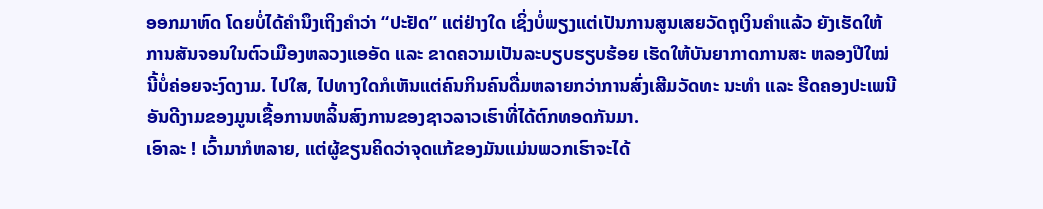ອອກມາຫົດ ໂດຍບໍ່ໄດ້ຄຳນຶງເຖິງຄຳວ່າ “ປະຢັດ” ແຕ່ຢ່າງໃດ ເຊິ່ງບໍ່ພຽງແຕ່ເປັນການສູນເສຍວັດຖຸເງິນຄຳແລ້ວ ຍັງເຮັດໃຫ້ ການສັນຈອນໃນຕົວເມືອງຫລວງແອອັດ ແລະ ຂາດຄວາມເປັນລະບຽບຮຽບຮ້ອຍ ເຮັດໃຫ້ບັນຍາກາດການສະ ຫລອງປີໃໝ່ນີ້ບໍ່ຄ່ອຍຈະງົດງາມ. ໄປໃສ, ໄປທາງໃດກໍເຫັນແຕ່ຄົນກິນຄົນດື່ມຫລາຍກວ່າການສົ່ງເສີມວັດທະ ນະທຳ ແລະ ຮີດຄອງປະເພນີອັນດີງາມຂອງມູນເຊື້ອການຫລິ້ນສົງການຂອງຊາວລາວເຮົາທີ່ໄດ້ຕົກທອດກັນມາ.
ເອົາລະ ! ເວົ້າມາກໍຫລາຍ, ແຕ່ຜູ້ຂຽນຄິດວ່າຈຸດແກ້ຂອງມັນແມ່ນພວກເຮົາຈະໄດ້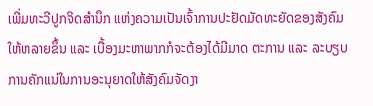ເພີ່ມທະວີປູກຈິດສຳນຶກ ແຫ່ງຄວາມເປັນເຈົ້າການປະຢັດມັດທະຍັດຂອງສັງຄົມໃຫ້ຫລາຍຂຶ້ນ ແລະ ເບື້ອງມະຫາພາກກໍຈະຕ້ອງໄດ້ມີມາດ ຕະການ ແລະ ລະບຽບການຄັກແນ່ໃນການອະນຸຍາດໃຫ້ສັງຄົມຈັດງາ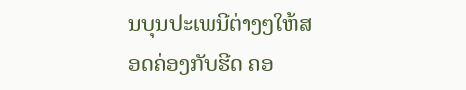ນບຸນປະເພນີຕ່າງໆໃຫ້ສອດຄ່ອງກັບຮີດ ຄອ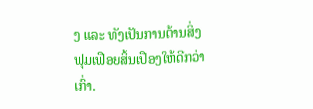ງ ແລະ ທັງເປັນການຕ້ານສິ່ງຟຸມເຟືອຍສິ້ນເປືອງໃຫ້ດີກວ່າເກົ່າ.